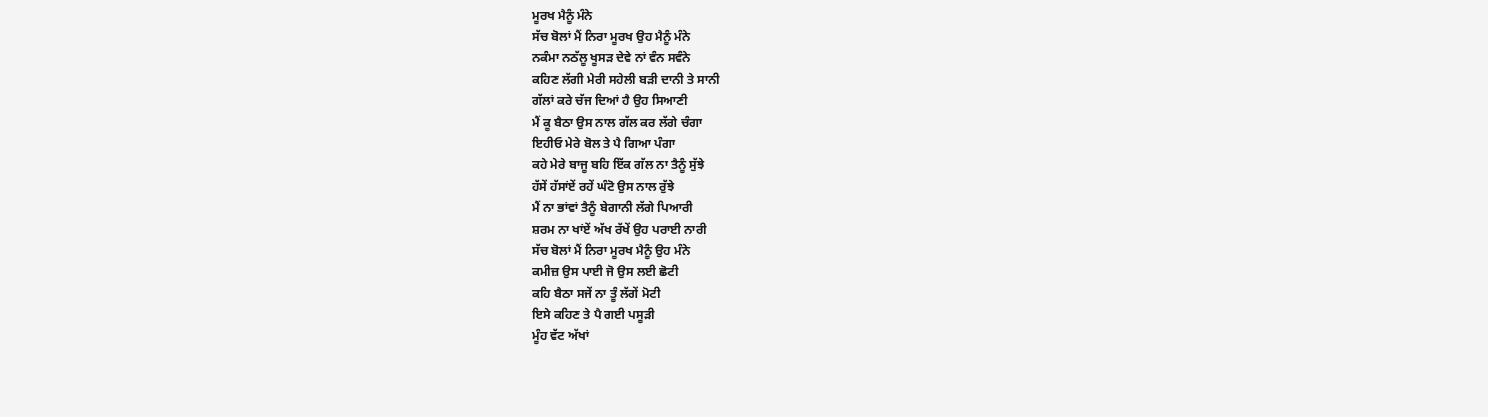ਮੂਰਖ ਮੈਨੂੰ ਮੰਨੇ
ਸੱਚ ਬੋਲਾਂ ਮੈਂ ਨਿਰਾ ਮੂਰਖ ਉਹ ਮੈਨੂੰ ਮੰਨੇ
ਨਕੰਮਾ ਨਠੱਲੂ ਖੂਸੜ ਦੇਵੇ ਨਾਂ ਵੰਨ ਸਵੰਨੇ
ਕਹਿਣ ਲੱਗੀ ਮੇਰੀ ਸਹੇਲੀ ਬੜੀ ਦਾਨੀ ਤੇ ਸਾਨੀ
ਗੱਲਾਂ ਕਰੇ ਚੱਜ ਦਿਆਂ ਹੈ ਉਹ ਸਿਆਣੀ
ਮੈਂ ਕੂ ਬੈਠਾ ਉਸ ਨਾਲ ਗੱਲ ਕਰ ਲੱਗੇ ਚੰਗਾ
ਇਹੀਓ ਮੇਰੇ ਬੋਲ ਤੇ ਪੈ ਗਿਆ ਪੰਗਾ
ਕਹੇ ਮੇਰੇ ਬਾਜੂ ਬਹਿ ਇੱਕ ਗੱਲ ਨਾ ਤੈਨੂੰ ਸੁੱਝੇ
ਹੱਸੇਂ ਹੱਸਾਂਏਂ ਰਹੇਂ ਘੰਟੋ ਉਸ ਨਾਲ ਰੁੱਝੇ
ਮੈਂ ਨਾ ਭਾਂਵਾਂ ਤੈਨੂੰ ਬੇਗਾਨੀ ਲੱਗੇ ਪਿਆਰੀ
ਸ਼ਰਮ ਨਾ ਖਾਂਏਂ ਅੱਖ ਰੱਖੇਂ ਉਹ ਪਰਾਈ ਨਾਰੀ
ਸੱਚ ਬੋਲਾਂ ਮੈਂ ਨਿਰਾ ਮੂਰਖ ਮੈਨੂੰ ਉਹ ਮੰਨੇ
ਕਮੀਜ਼ ਉਸ ਪਾਈ ਜੋ ਉਸ ਲਈ ਛੋਟੀ
ਕਹਿ ਬੈਠਾ ਸਜੇਂ ਨਾ ਤੂੰ ਲੱਗੇਂ ਮੋਟੀ
ਇਸੇ ਕਹਿਣ ਤੇ ਪੈ ਗਈ ਪਸੂੜੀ
ਮੂੰਹ ਵੱਟ ਅੱਖਾਂ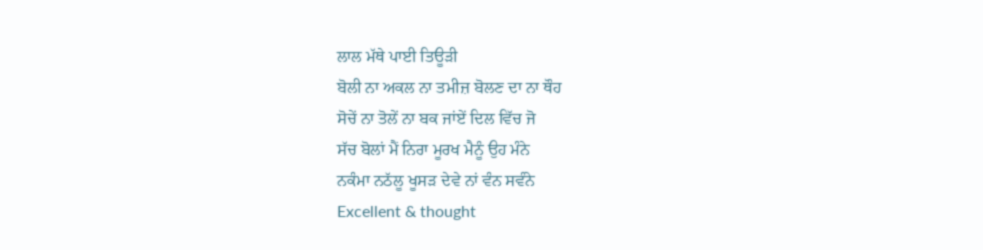ਲਾਲ ਮੱਥੇ ਪਾਈ ਤਿਊੜੀ
ਬੋਲੀ ਨਾ ਅਕਲ ਨਾ ਤਮੀਜ਼ ਬੋਲਣ ਦਾ ਨਾ ਥੌਹ
ਸੋਚੇਂ ਨਾ ਤੋਲੇਂ ਨਾ ਬਕ ਜਾਂਏਂ ਦਿਲ ਵਿੱਚ ਜੋ
ਸੱਚ ਬੋਲਾਂ ਮੈਂ ਨਿਰਾ ਮੂਰਖ ਮੈਨੂੰ ਉਹ ਮੰਨੇ
ਨਕੰਮਾ ਨਠੱਲੂ ਖੂਸੜ ਦੇਵੇ ਨਾਂ ਵੰਨ ਸਵੰਨੇ
Excellent & thought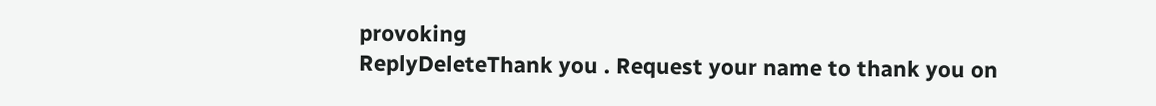provoking
ReplyDeleteThank you . Request your name to thank you on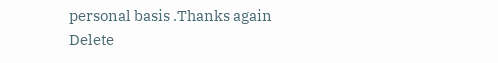personal basis .Thanks again
Delete